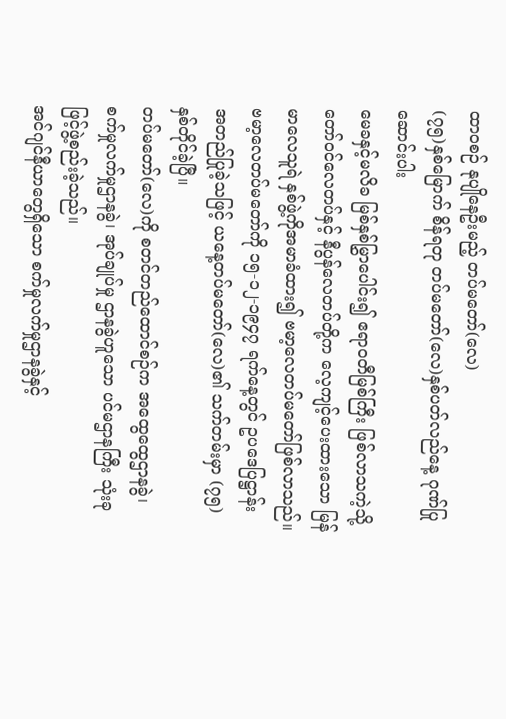ထာဝစဉ် နုပျိုနေဦးမည့် တပ်မတော်(လေ)
(၇၅)နှစ်မြောက် စိန်ရတု တပ်မတော်(လေ)နှစ်ပတ်လည်နေ့ ဂုဏ်ပြုဆောင်းပါး
မေခနှင့်မလိခ မြစ်နှစ်မြွှာပေါင်း၍ ဧရာဝတီမြစ်ကြီး ဖြစ်လာသကဲ့သို့ တော်ဝင်လေတပ်နှင့် နီပွန်လေတပ်တို့က လေ့ကျင့်ပေးထားသော မြန်မာလေသူရဲ နှစ်ဖွဲ့ကိုအမာခံထား၍ ဗမာ့လေတပ်မတော်ဖြစ်လာသည်။ ဗမာ့လေတပ်မတော်ကို ၁၅-၁၂-၁၉၄၇ ရက်နေ့တွင် ဥပဒေပြဋ္ဌာန်း အတည်ပြုခဲ့သဖြင့် ယနေ့တပ်မတော်(လေ)၏ သက်တမ်းမှာ (၇၅)နှစ်တိုင်ခဲ့ပြီ။
တပ်မတော်(လေ)ကို စတင်တည်ထောင်စဉ်က အထွေထွေဌာနခွဲ၊ စက်မှုလက်မှုဌာနခွဲ၊ အုပ်ချုပ်မှု ဌာနခွဲဟူသော ပင်မဌာနကြီး သုံးခုဖြင့်ဖွဲ့စည်းခဲ့သည်။
အင်ဂျင်နီယာတွေရှိသော စက်မှုလက်မှုဌာနခွဲနှင့်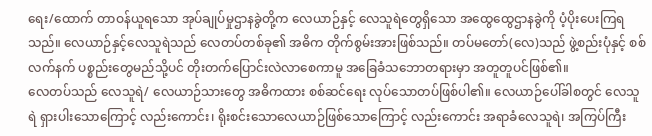ရေး/ထောက် တာဝန်ယူရသော အုပ်ချုပ်မှုဌာနခွဲတို့က လေယာဉ်နှင့် လေသူရဲတွေရှိသော အထွေထွေဌာနခွဲကို ပံ့ပိုးပေးကြရသည်။ လေယာဉ်နှင့်လေသူရဲသည် လေတပ်တစ်ခု၏ အဓိက တိုက်စွမ်းအားဖြစ်သည်။ တပ်မတော်(လေ)သည် ဖွဲ့စည်းပုံနှင့် စစ်လက်နက် ပစ္စည်းတွေမည်သို့ပင် တိုးတက်ပြောင်းလဲလာစေကာမူ အခြေခံသဘောတရားမှာ အတူတူပင်ဖြစ်၏။
လေတပ်သည် လေသူရဲ/ လေယာဉ်သားတွေ အဓိကထား စစ်ဆင်ရေး လုပ်သောတပ်ဖြစ်ပါ၏။ လေယာဉ်ပေါ်ခါစတွင် လေသူရဲ ရှားပါးသောကြောင့် လည်းကောင်း၊ ရိုးစင်းသောလေယာဉ်ဖြစ်သောကြောင့် လည်းကောင်း အရာခံလေသူရဲ၊ အကြပ်ကြီး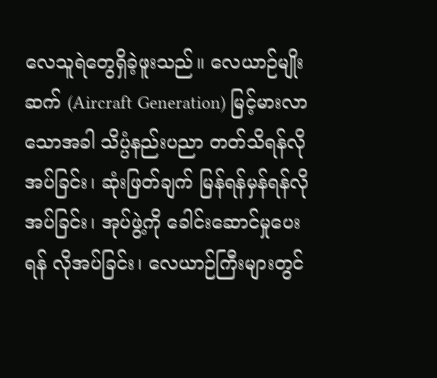လေသူရဲတွေရှိခဲ့ဖူးသည်။ လေယာဉ်မျိုးဆက် (Aircraft Generation) မြင့်မားလာသောအခါ သိပ္ပံနည်းပညာ တတ်သိရန်လိုအပ်ခြင်း၊ ဆုံးဖြတ်ချက် မြန်ရန်မှန်ရန်လိုအပ်ခြင်း၊ အုပ်ဖွဲ့ကို ခေါင်းဆောင်မှုပေးရန် လိုအပ်ခြင်း၊ လေယာဉ်ကြီးများတွင်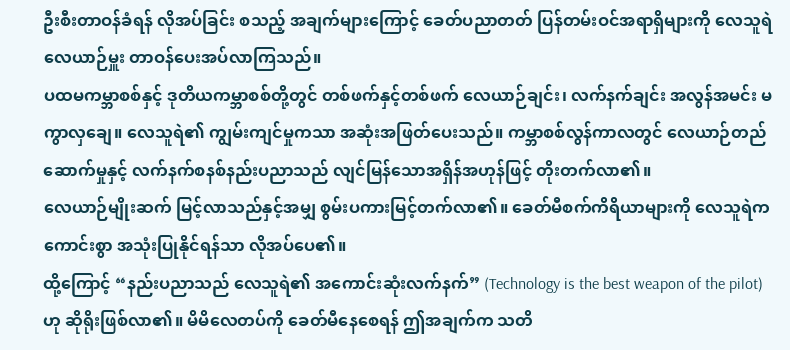ဦးစီးတာဝန်ခံရန် လိုအပ်ခြင်း စသည့် အချက်များကြောင့် ခေတ်ပညာတတ် ပြန်တမ်းဝင်အရာရှိများကို လေသူရဲလေယာဉ်မှူး တာဝန်ပေးအပ်လာကြသည်။
ပထမကမ္ဘာစစ်နှင့် ဒုတိယကမ္ဘာစစ်တို့တွင် တစ်ဖက်နှင့်တစ်ဖက် လေယာဉ်ချင်း၊ လက်နက်ချင်း အလွန်အမင်း မကွာလှချေ။ လေသူရဲ၏ ကျွမ်းကျင်မှုကသာ အဆုံးအဖြတ်ပေးသည်။ ကမ္ဘာစစ်လွန်ကာလတွင် လေယာဉ်တည်ဆောက်မှုနှင့် လက်နက်စနစ်နည်းပညာသည် လျင်မြန်သောအရှိန်အဟုန်ဖြင့် တိုးတက်လာ၏။
လေယာဉ်မျိုးဆက် မြင့်လာသည်နှင့်အမျှ စွမ်းပကားမြင့်တက်လာ၏။ ခေတ်မီစက်ကိရိယာများကို လေသူရဲက ကောင်းစွာ အသုံးပြုနိုင်ရန်သာ လိုအပ်ပေ၏။
ထို့ကြောင့် “နည်းပညာသည် လေသူရဲ၏ အကောင်းဆုံးလက်နက်” (Technology is the best weapon of the pilot) ဟု ဆိုရိုးဖြစ်လာ၏။ မိမိလေတပ်ကို ခေတ်မီနေစေရန် ဤအချက်က သတိ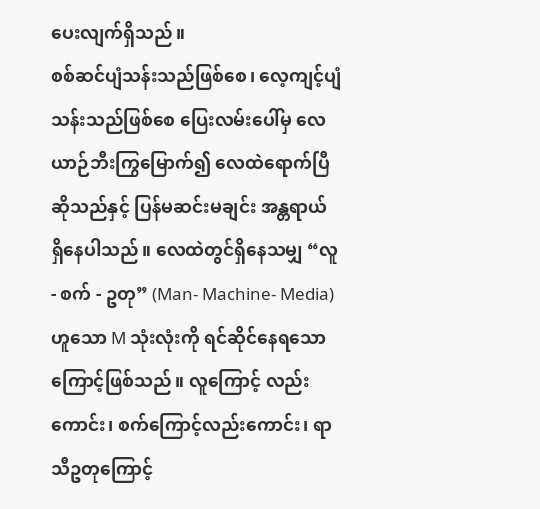ပေးလျက်ရှိသည်။
စစ်ဆင်ပျံသန်းသည်ဖြစ်စေ၊ လေ့ကျင့်ပျံသန်းသည်ဖြစ်စေ ပြေးလမ်းပေါ်မှ လေယာဉ်ဘီးကြွမြောက်၍ လေထဲရောက်ပြီဆိုသည်နှင့် ပြန်မဆင်းမချင်း အန္တရာယ် ရှိနေပါသည်။ လေထဲတွင်ရှိနေသမျှ “လူ - စက် - ဥတု” (Man- Machine- Media) ဟူသော M သုံးလုံးကို ရင်ဆိုင်နေရသောကြောင့်ဖြစ်သည်။ လူကြောင့် လည်းကောင်း၊ စက်ကြောင့်လည်းကောင်း၊ ရာသီဥတုကြောင့်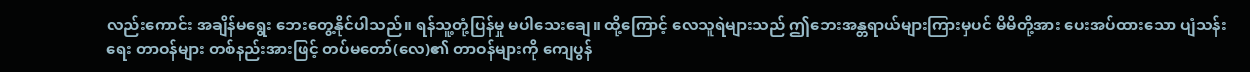လည်းကောင်း အချိန်မရွေး ဘေးတွေ့နိုင်ပါသည်။ ရန်သူ့တုံ့ပြန်မှု မပါသေးချေ။ ထို့ကြောင့် လေသူရဲများသည် ဤဘေးအန္တရာယ်များကြားမှပင် မိမိတို့အား ပေးအပ်ထားသော ပျံသန်းရေး တာဝန်များ တစ်နည်းအားဖြင့် တပ်မတော်(လေ)၏ တာဝန်များကို ကျေပွန်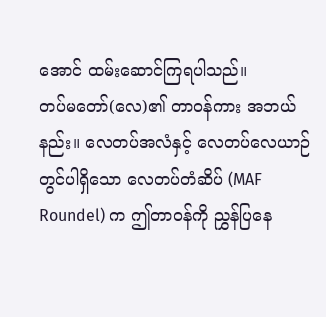အောင် ထမ်းဆောင်ကြရပါသည်။
တပ်မတော်(လေ)၏ တာဝန်ကား အဘယ်နည်း။ လေတပ်အလံနှင့် လေတပ်လေယာဉ်တွင်ပါရှိသော လေတပ်တံဆိပ် (MAF Roundel) က ဤတာဝန်ကို ညွှန်ပြနေ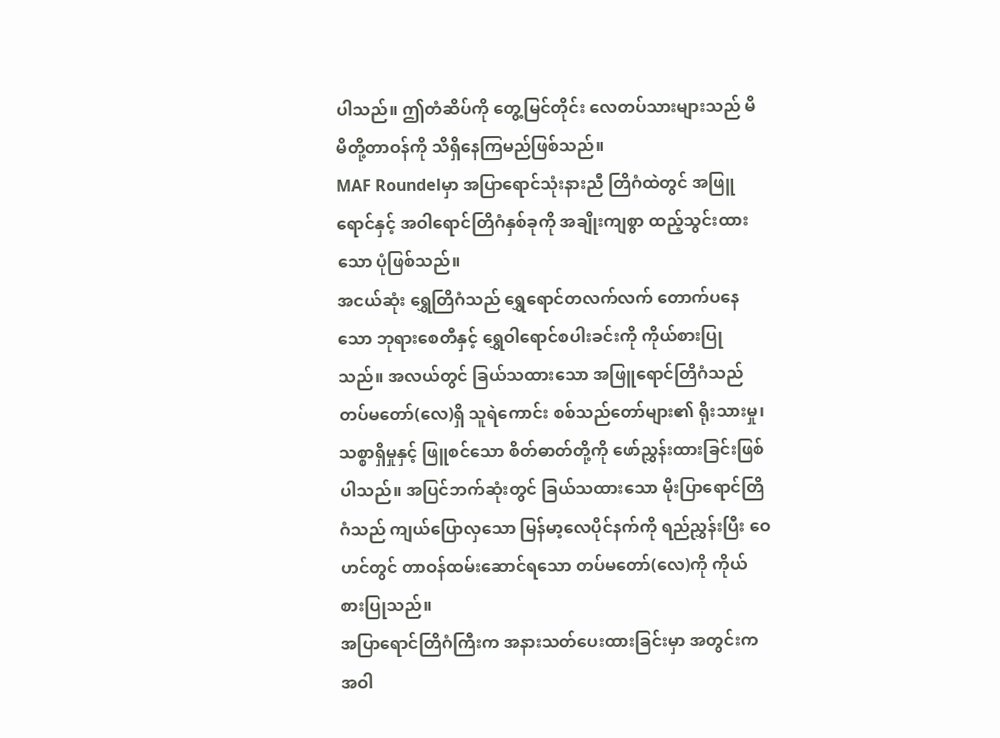ပါသည်။ ဤတံဆိပ်ကို တွေ့မြင်တိုင်း လေတပ်သားများသည် မိမိတို့တာဝန်ကို သိရှိနေကြမည်ဖြစ်သည်။
MAF Roundelမှာ အပြာရောင်သုံးနားညီ တြိဂံထဲတွင် အဖြူရောင်နှင့် အဝါရောင်တြိဂံနှစ်ခုကို အချိုးကျစွာ ထည့်သွင်းထားသော ပုံဖြစ်သည်။
အငယ်ဆုံး ရွှေတြိဂံသည် ရွှေရောင်တလက်လက် တောက်ပနေသော ဘုရားစေတီနှင့် ရွှေဝါရောင်စပါးခင်းကို ကိုယ်စားပြုသည်။ အလယ်တွင် ခြယ်သထားသော အဖြူရောင်တြိဂံသည် တပ်မတော်(လေ)ရှိ သူရဲကောင်း စစ်သည်တော်များ၏ ရိုးသားမှု၊ သစ္စာရှိမှုနှင့် ဖြူစင်သော စိတ်ဓာတ်တို့ကို ဖော်ညွှန်းထားခြင်းဖြစ်ပါသည်။ အပြင်ဘက်ဆုံးတွင် ခြယ်သထားသော မိုးပြာရောင်တြိဂံသည် ကျယ်ပြောလှသော မြန်မာ့လေပိုင်နက်ကို ရည်ညွှန်းပြီး ဝေဟင်တွင် တာဝန်ထမ်းဆောင်ရသော တပ်မတော်(လေ)ကို ကိုယ်စားပြုသည်။
အပြာရောင်တြိဂံကြီးက အနားသတ်ပေးထားခြင်းမှာ အတွင်းက အဝါ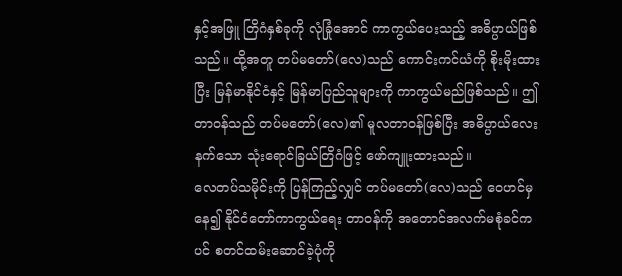နှင့်အဖြူ တြိဂံနှစ်ခုကို လုံခြုံအောင် ကာကွယ်ပေးသည့် အဓိပ္ပာယ်ဖြစ်သည်။ ထို့အတူ တပ်မတော်(လေ)သည် ကောင်းကင်ယံကို စိုးမိုးထားပြီး မြန်မာနိုင်ငံနှင့် မြန်မာပြည်သူများကို ကာကွယ်မည်ဖြစ်သည်။ ဤတာဝန်သည် တပ်မတော်(လေ)၏ မူလတာဝန်ဖြစ်ပြီး အဓိပ္ပာယ်လေးနက်သော သုံးရောင်ခြယ်တြိဂံဖြင့် ဖော်ကျူးထားသည်။
လေတပ်သမိုင်းကို ပြန်ကြည့်လျှင် တပ်မတော်(လေ)သည် ဝေဟင်မှနေ၍ နိုင်ငံတော်ကာကွယ်ရေး တာဝန်ကို အတောင်အလက်မစုံခင်ကပင် စတင်ထမ်းဆောင်ခဲ့ပုံကို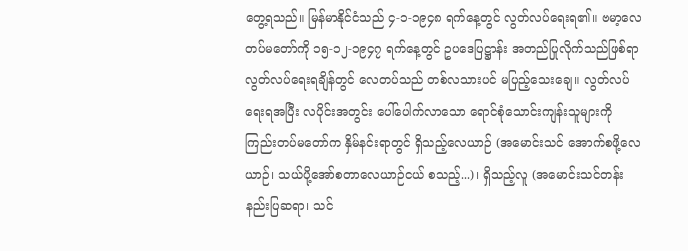တွေ့ရသည်။ မြန်မာနိုင်ငံသည် ၄-၁-၁၉၄၈ ရက်နေ့တွင် လွတ်လပ်ရေးရ၏။ ဗမာ့လေတပ်မတော်ကို ၁၅-၁၂-၁၉၄၇ ရက်နေ့တွင် ဥပဒေပြဋ္ဌာန်း အတည်ပြုလိုက်သည်ဖြစ်ရာ လွတ်လပ်ရေးရချိန်တွင် လေတပ်သည် တစ်လသားပင် မပြည့်သေးချေ။ လွတ်လပ်ရေးရအပြီး လပိုင်းအတွင်း ပေါ်ပေါက်လာသော ရောင်စုံသောင်းကျန်းသူများကို ကြည်းတပ်မတော်က နှိမ်နင်းရာတွင် ရှိသည့်လေယာဉ် (အမောင်းသင် အောက်စဖို့လေယာဉ်၊ သယ်ပို့အော်စတာလေယာဉ်ငယ် စသည့်...)၊ ရှိသည့်လူ (အမောင်းသင်တန်း နည်းပြဆရာ၊ သင်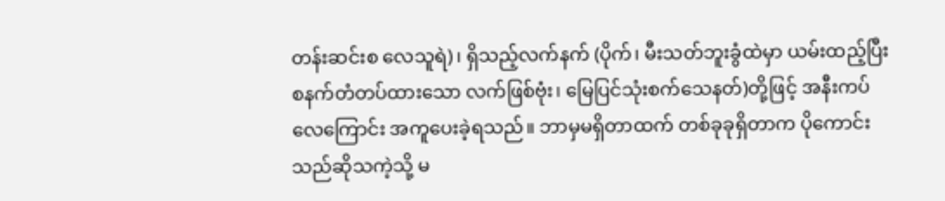တန်းဆင်းစ လေသူရဲ)၊ ရှိသည့်လက်နက် (ပိုက်၊ မီးသတ်ဘူးခွံထဲမှာ ယမ်းထည့်ပြီး စနက်တံတပ်ထားသော လက်ဖြစ်ဗုံး၊ မြေပြင်သုံးစက်သေနတ်)တို့ဖြင့် အနီးကပ် လေကြောင်း အကူပေးခဲ့ရသည်။ ဘာမှမရှိတာထက် တစ်ခုခုရှိတာက ပိုကောင်းသည်ဆိုသကဲ့သို့ မ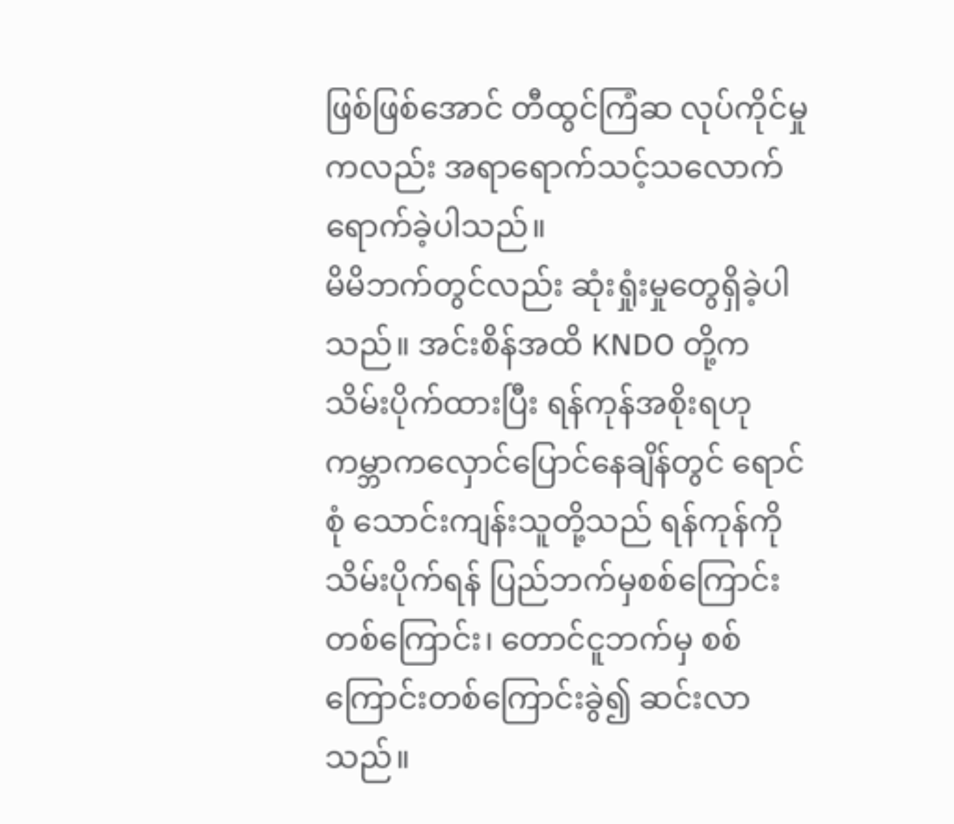ဖြစ်ဖြစ်အောင် တီထွင်ကြံဆ လုပ်ကိုင်မှုကလည်း အရာရောက်သင့်သလောက် ရောက်ခဲ့ပါသည်။
မိမိဘက်တွင်လည်း ဆုံးရှုံးမှုတွေရှိခဲ့ပါသည်။ အင်းစိန်အထိ KNDO တို့က သိမ်းပိုက်ထားပြီး ရန်ကုန်အစိုးရဟု ကမ္ဘာကလှောင်ပြောင်နေချိန်တွင် ရောင်စုံ သောင်းကျန်းသူတို့သည် ရန်ကုန်ကို သိမ်းပိုက်ရန် ပြည်ဘက်မှစစ်ကြောင်း တစ်ကြောင်း၊ တောင်ငူဘက်မှ စစ်ကြောင်းတစ်ကြောင်းခွဲ၍ ဆင်းလာသည်။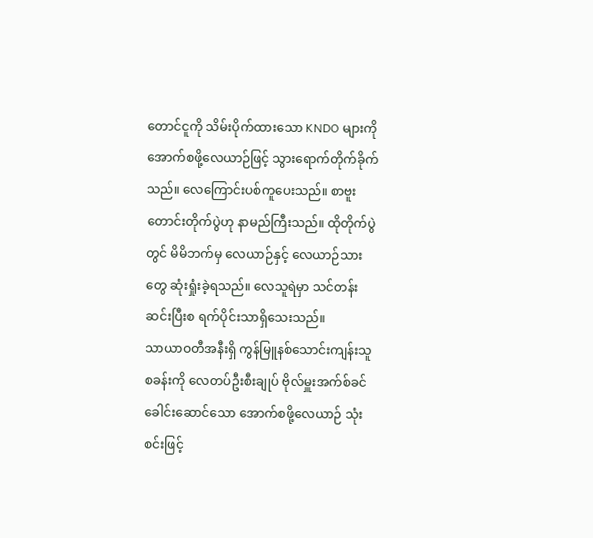တောင်ငူကို သိမ်းပိုက်ထားသော KNDO များကို အောက်စဖို့လေယာဉ်ဖြင့် သွားရောက်တိုက်ခိုက်သည်။ လေကြောင်းပစ်ကူပေးသည်။ စာဗူးတောင်းတိုက်ပွဲဟု နာမည်ကြီးသည်။ ထိုတိုက်ပွဲတွင် မိမိဘက်မှ လေယာဉ်နှင့် လေယာဉ်သားတွေ ဆုံးရှုံးခဲ့ရသည်။ လေသူရဲမှာ သင်တန်းဆင်းပြီးစ ရက်ပိုင်းသာရှိသေးသည်။
သာယာဝတီအနီးရှိ ကွန်မြူနစ်သောင်းကျန်းသူ စခန်းကို လေတပ်ဦးစီးချုပ် ဗိုလ်မှူးအက်စ်ခင် ခေါင်းဆောင်သော အောက်စဖို့လေယာဉ် သုံးစင်းဖြင့်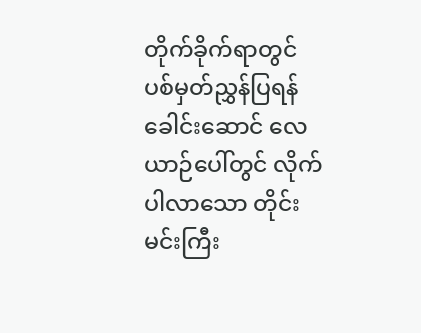တိုက်ခိုက်ရာတွင် ပစ်မှတ်ညွှန်ပြရန် ခေါင်းဆောင် လေယာဉ်ပေါ်တွင် လိုက်ပါလာသော တိုင်းမင်းကြီး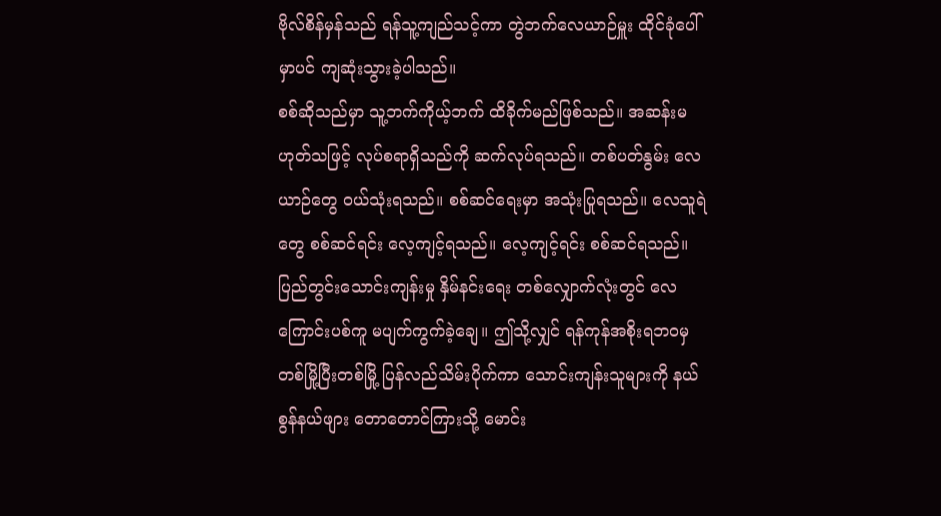ဗိုလ်စိန်မှန်သည် ရန်သူ့ကျည်သင့်ကာ တွဲဘက်လေယာဉ်မှူး ထိုင်ခုံပေါ်မှာပင် ကျဆုံးသွားခဲ့ပါသည်။
စစ်ဆိုသည်မှာ သူ့ဘက်ကိုယ့်ဘက် ထိခိုက်မည်ဖြစ်သည်။ အဆန်းမဟုတ်သဖြင့် လုပ်စရာရှိသည်ကို ဆက်လုပ်ရသည်။ တစ်ပတ်နွမ်း လေယာဉ်တွေ ဝယ်သုံးရသည်။ စစ်ဆင်ရေးမှာ အသုံးပြုရသည်။ လေသူရဲတွေ စစ်ဆင်ရင်း လေ့ကျင့်ရသည်။ လေ့ကျင့်ရင်း စစ်ဆင်ရသည်။ ပြည်တွင်းသောင်းကျန်းမှု နှိမ်နင်းရေး တစ်လျှောက်လုံးတွင် လေကြောင်းပစ်ကူ မပျက်ကွက်ခဲ့ချေ။ ဤသို့လျှင် ရန်ကုန်အစိုးရဘဝမှ တစ်မြို့ပြီးတစ်မြို့ ပြန်လည်သိမ်းပိုက်ကာ သောင်းကျန်းသူများကို နယ်စွန်နယ်ဖျား တောတောင်ကြားသို့ မောင်း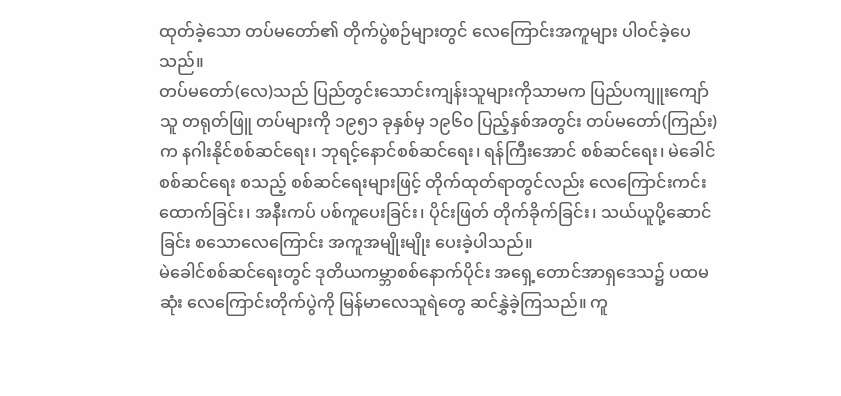ထုတ်ခဲ့သော တပ်မတော်၏ တိုက်ပွဲစဉ်များတွင် လေကြောင်းအကူများ ပါဝင်ခဲ့ပေသည်။
တပ်မတော်(လေ)သည် ပြည်တွင်းသောင်းကျန်းသူများကိုသာမက ပြည်ပကျူးကျော်သူ တရုတ်ဖြူ တပ်များကို ၁၉၅၁ ခုနှစ်မှ ၁၉၆၀ ပြည့်နှစ်အတွင်း တပ်မတော်(ကြည်း)က နဂါးနိုင်စစ်ဆင်ရေး၊ ဘုရင့်နောင်စစ်ဆင်ရေး၊ ရန်ကြီးအောင် စစ်ဆင်ရေး၊ မဲခေါင်စစ်ဆင်ရေး စသည့် စစ်ဆင်ရေးများဖြင့် တိုက်ထုတ်ရာတွင်လည်း လေကြောင်းကင်းထောက်ခြင်း၊ အနီးကပ် ပစ်ကူပေးခြင်း၊ ပိုင်းဖြတ် တိုက်ခိုက်ခြင်း၊ သယ်ယူပို့ဆောင်ခြင်း စသောလေကြောင်း အကူအမျိုးမျိုး ပေးခဲ့ပါသည်။
မဲခေါင်စစ်ဆင်ရေးတွင် ဒုတိယကမ္ဘာစစ်နောက်ပိုင်း အရှေ့တောင်အာရှဒေသ၌ ပထမဆုံး လေကြောင်းတိုက်ပွဲကို မြန်မာလေသူရဲတွေ ဆင်နွှဲခဲ့ကြသည်။ ကူ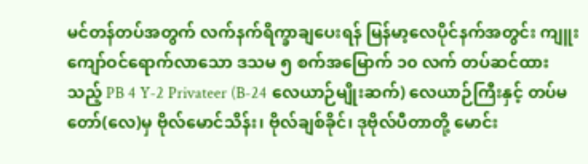မင်တန်တပ်အတွက် လက်နက်ရိက္ခာချပေးရန် မြန်မာ့လေပိုင်နက်အတွင်း ကျူးကျော်ဝင်ရောက်လာသော ဒသမ ၅ စက်အမြောက် ၁၀ လက် တပ်ဆင်ထားသည့် PB 4 Y-2 Privateer (B-24 လေယာဉ်မျိုးဆက်) လေယာဉ်ကြီးနှင့် တပ်မတော်(လေ)မှ ဗိုလ်မောင်သိန်း၊ ဗိုလ်ချစ်ခိုင်၊ ဒုဗိုလ်ပီတာတို့ မောင်း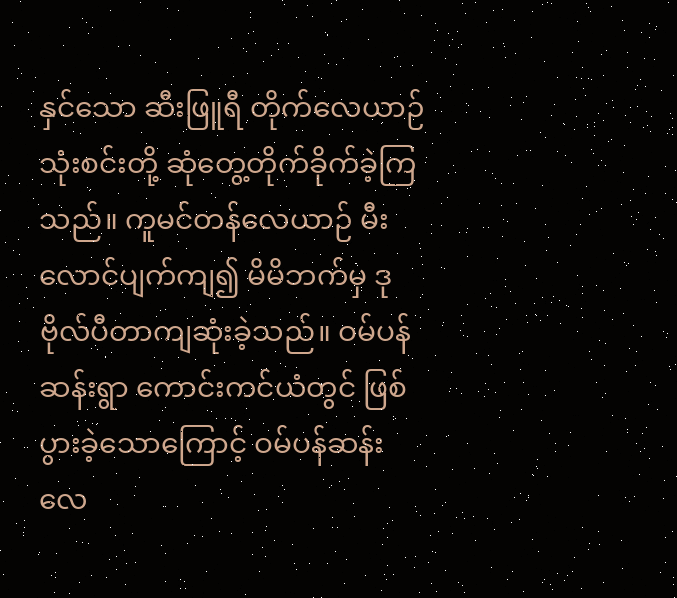နှင်သော ဆီးဖြူရီ တိုက်လေယာဉ် သုံးစင်းတို့ ဆုံတွေ့တိုက်ခိုက်ခဲ့ကြသည်။ ကူမင်တန်လေယာဉ် မီးလောင်ပျက်ကျ၍ မိမိဘက်မှ ဒုဗိုလ်ပီတာကျဆုံးခဲ့သည်။ ဝမ်ပန်ဆန်းရွာ ကောင်းကင်ယံတွင် ဖြစ်ပွားခဲ့သောကြောင့် ဝမ်ပန်ဆန်း လေ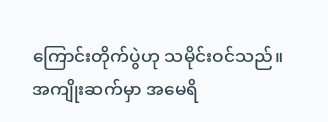ကြောင်းတိုက်ပွဲဟု သမိုင်းဝင်သည်။
အကျိုးဆက်မှာ အမေရိ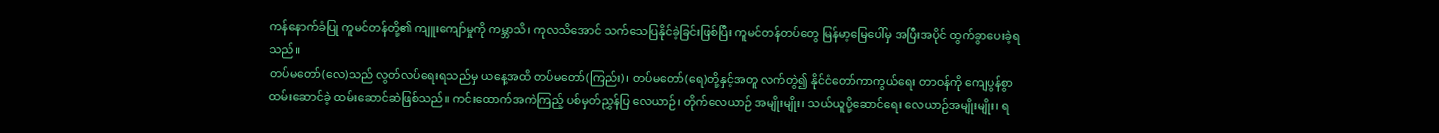ကန်နောက်ခံပြု ကူမင်တန်တို့၏ ကျူးကျော်မှုကို ကမ္ဘာသိ၊ ကုလသိအောင် သက်သေပြနိုင်ခဲ့ခြင်းဖြစ်ပြီး ကူမင်တန်တပ်တွေ မြန်မာ့မြေပေါ်မှ အပြီးအပိုင် ထွက်ခွာပေးခဲ့ရသည်။
တပ်မတော်(လေ)သည် လွတ်လပ်ရေးရသည်မှ ယနေ့အထိ တပ်မတော်(ကြည်း)၊ တပ်မတော်(ရေ)တို့နှင့်အတူ လက်တွဲ၍ နိုင်ငံတော်ကာကွယ်ရေး တာဝန်ကို ကျေပွန်စွာထမ်းဆောင်ခဲ့ ထမ်းဆောင်ဆဲဖြစ်သည်။ ကင်းထောက်အကဲကြည့် ပစ်မှတ်ညွှန်ပြ လေယာဉ်၊ တိုက်လေယာဉ် အမျိုးမျိုး၊ သယ်ယူပို့ဆောင်ရေး လေယာဉ်အမျိုးမျိုး၊ ရ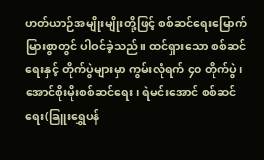ဟတ်ယာဉ်အမျိုးမျိုးတို့ဖြင့် စစ်ဆင်ရေးမြောက်မြားစွာတွင် ပါဝင်ခဲ့သည်။ ထင်ရှားသော စစ်ဆင်ရေးနှင့် တိုက်ပွဲများမှာ ကွမ်းလုံရက် ၄၀ တိုက်ပွဲ၊ အောင်စိုးမိုးစစ်ဆင်ရေး၊ ရဲမင်းအောင် စစ်ဆင်ရေး(ခြူးရွှေပန်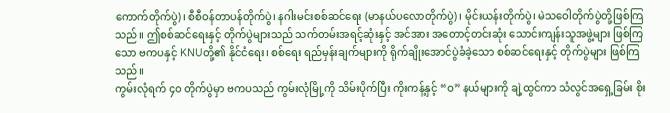ကောက်တိုက်ပွဲ)၊ စီစီဝန်တာပန်တိုက်ပွဲ၊ နဂါးမင်းစစ်ဆင်ရေး (မာနယ်ပလောတိုက်ပွဲ)၊ မိုင်းယန်းတိုက်ပွဲ၊ မဲသဝေါတိုက်ပွဲတို့ဖြစ်ကြသည်။ ဤစစ်ဆင်ရေးနှင့် တိုက်ပွဲများသည် သက်တမ်းအရင့်ဆုံးနှင့် အင်အား အတောင့်တင်းဆုံး သောင်းကျန်းသူအဖွဲ့များ ဖြစ်ကြသော ဗကပနှင့် KNUတို့၏ နိုင်ငံရေး၊ စစ်ရေး ရည်မှန်းချက်များကို ရိုက်ချိုးအောင်ပွဲခံခဲ့သော စစ်ဆင်ရေးနှင့် တိုက်ပွဲများ ဖြစ်ကြသည်။
ကွမ်းလုံရက် ၄၀ တိုက်ပွဲမှာ ဗကပသည် ကွမ်းလုံမြို့ကို သိမ်းပိုက်ပြီး ကိုးကန့်နှင့် “ဝ” နယ်များကို ချဲ့ထွင်ကာ သံလွင်အရှေ့ခြမ်း စိုး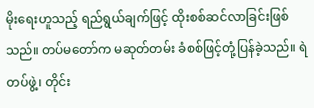မိုးရေးဟူသည့် ရည်ရွယ်ချက်ဖြင့် ထိုးစစ်ဆင်လာခြင်းဖြစ်သည်။ တပ်မတော်က မဆုတ်တမ်း ခံစစ်ဖြင့်တုံ့ပြန်ခဲ့သည်။ ရဲတပ်ဖွဲ့၊ တိုင်း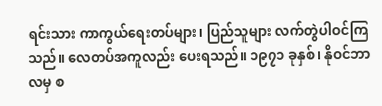ရင်းသား ကာကွယ်ရေးတပ်များ၊ ပြည်သူများ လက်တွဲပါဝင်ကြသည်။ လေတပ်အကူလည်း ပေးရသည်။ ၁၉၇၁ ခုနှစ်၊ နိုဝင်ဘာလမှ စ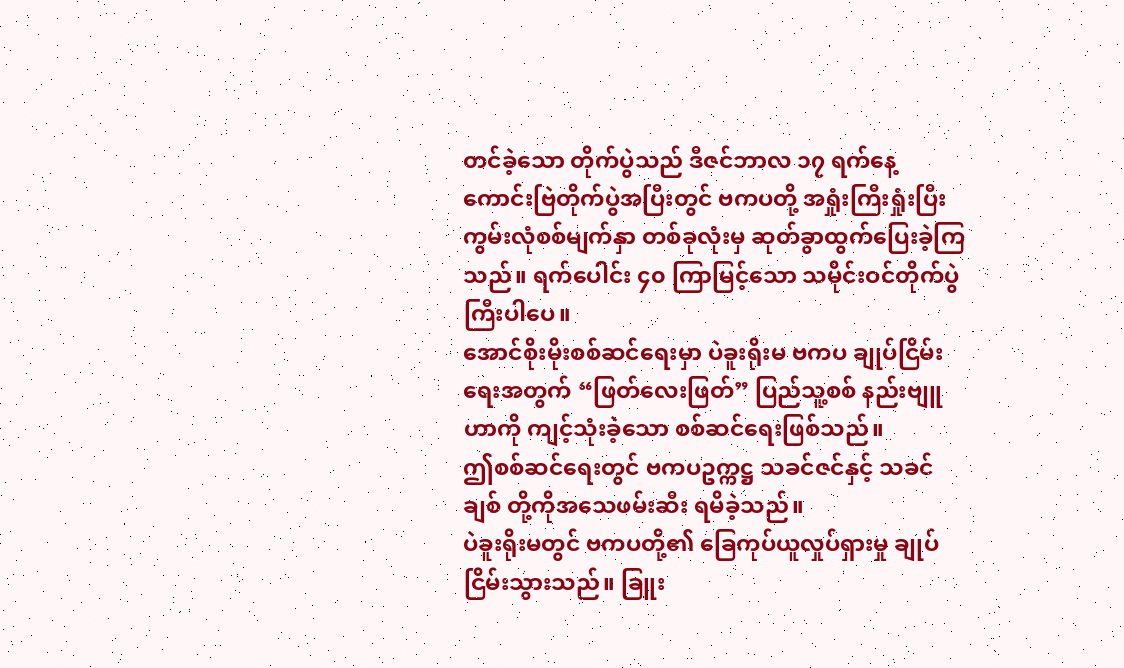တင်ခဲ့သော တိုက်ပွဲသည် ဒီဇင်ဘာလ ၁၇ ရက်နေ့ ကောင်းဗြဲတိုက်ပွဲအပြီးတွင် ဗကပတို့ အရှုံးကြီးရှုံးပြီး ကွမ်းလုံစစ်မျက်နှာ တစ်ခုလုံးမှ ဆုတ်ခွာထွက်ပြေးခဲ့ကြသည်။ ရက်ပေါင်း ၄၀ ကြာမြင့်သော သမိုင်းဝင်တိုက်ပွဲကြီးပါပေ။
အောင်စိုးမိုးစစ်ဆင်ရေးမှာ ပဲခူးရိုးမ ဗကပ ချုပ်ငြိမ်းရေးအတွက် “ဖြတ်လေးဖြတ်” ပြည်သူ့စစ် နည်းဗျူဟာကို ကျင့်သုံးခဲ့သော စစ်ဆင်ရေးဖြစ်သည်။
ဤစစ်ဆင်ရေးတွင် ဗကပဥက္ကဋ္ဌ သခင်ဇင်နှင့် သခင်ချစ် တို့ကိုအသေဖမ်းဆီး ရမိခဲ့သည်။
ပဲခူးရိုးမတွင် ဗကပတို့၏ ခြေကုပ်ယူလှုပ်ရှားမှု ချုပ်ငြိမ်းသွားသည်။ ခြူး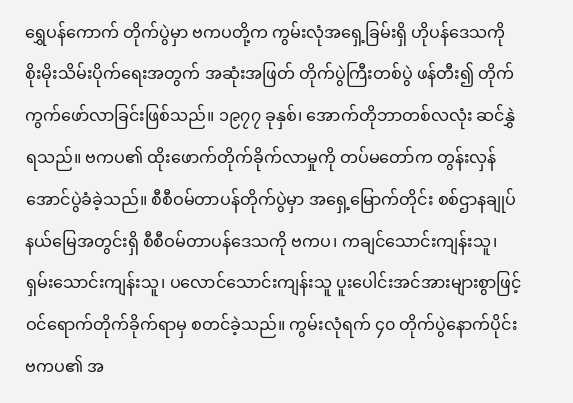ရွှေပန်ကောက် တိုက်ပွဲမှာ ဗကပတို့က ကွမ်းလုံအရှေ့ခြမ်းရှိ ဟိုပန်ဒေသကို စိုးမိုးသိမ်းပိုက်ရေးအတွက် အဆုံးအဖြတ် တိုက်ပွဲကြီးတစ်ပွဲ ဖန်တီး၍ တိုက်ကွက်ဖော်လာခြင်းဖြစ်သည်။ ၁၉၇၇ ခုနှစ်၊ အောက်တိုဘာတစ်လလုံး ဆင်နွှဲရသည်။ ဗကပ၏ ထိုးဖောက်တိုက်ခိုက်လာမှုကို တပ်မတော်က တွန်းလှန်အောင်ပွဲခံခဲ့သည်။ စီစီဝမ်တာပန်တိုက်ပွဲမှာ အရှေ့မြောက်တိုင်း စစ်ဌာနချုပ်နယ်မြေအတွင်းရှိ စီစီဝမ်တာပန်ဒေသကို ဗကပ၊ ကချင်သောင်းကျန်းသူ၊ ရှမ်းသောင်းကျန်းသူ၊ ပလောင်သောင်းကျန်းသူ ပူးပေါင်းအင်အားများစွာဖြင့် ဝင်ရောက်တိုက်ခိုက်ရာမှ စတင်ခဲ့သည်။ ကွမ်းလုံရက် ၄၀ တိုက်ပွဲနောက်ပိုင်း ဗကပ၏ အ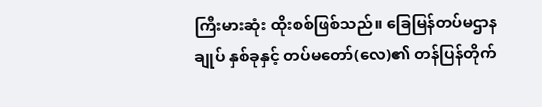ကြီးမားဆုံး ထိုးစစ်ဖြစ်သည်။ ခြေမြန်တပ်မဌာနချုပ် နှစ်ခုနှင့် တပ်မတော်(လေ)၏ တန်ပြန်တိုက်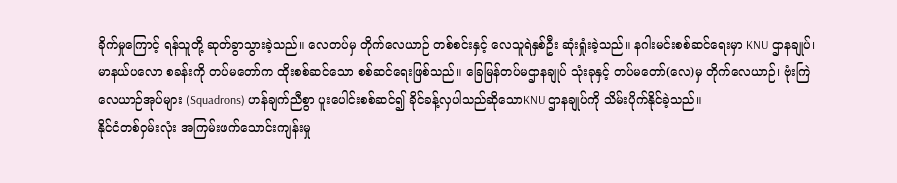ခိုက်မှုကြောင့် ရန်သူတို့ ဆုတ်ခွာသွားခဲ့သည်။ လေတပ်မှ တိုက်လေယာဉ် တစ်စင်းနှင့် လေသူရဲနှစ်ဦး ဆုံးရှုံးခဲ့သည်။ နဂါးမင်းစစ်ဆင်ရေးမှာ KNU ဌာနချုပ်၊ မာနယ်ပလော စခန်းကို တပ်မတော်က ထိုးစစ်ဆင်သော စစ်ဆင်ရေးဖြစ်သည်။ ခြေမြန်တပ်မဌာနချုပ် သုံးခုနှင့် တပ်မတော်(လေ)မှ တိုက်လေယာဉ်၊ ဗုံးကြဲလေယာဉ်အုပ်များ (Squadrons) ဟန်ချက်ညီစွာ ပူးပေါင်းစစ်ဆင်၍ ခိုင်ခန့်လှပါသည်ဆိုသောKNU ဌာနချုပ်ကို သိမ်းပိုက်နိုင်ခဲ့သည်။
နိုင်ငံတစ်ဝှမ်းလုံး အကြမ်းဖက်သောင်းကျန်းမှု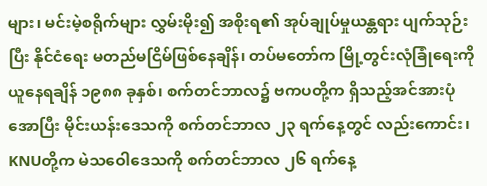များ၊ မင်းမဲ့စရိုက်များ လွှမ်းမိုး၍ အစိုးရ၏ အုပ်ချုပ်မှုယန္တရား ပျက်သုဉ်းပြီး နိုင်ငံရေး မတည်မငြိမ်ဖြစ်နေချိန်၊ တပ်မတော်က မြို့တွင်းလုံခြုံရေးကို ယူနေရချိန် ၁၉၈၈ ခုနှစ်၊ စက်တင်ဘာလ၌ ဗကပတို့က ရှိသည့်အင်အားပုံအောပြီး မိုင်းယန်းဒေသကို စက်တင်ဘာလ ၂၃ ရက်နေ့တွင် လည်းကောင်း၊ KNUတို့က မဲသဝေါဒေသကို စက်တင်ဘာလ ၂၆ ရက်နေ့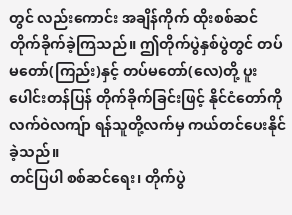တွင် လည်းကောင်း အချိန်ကိုက် ထိုးစစ်ဆင် တိုက်ခိုက်ခဲ့ကြသည်။ ဤတိုက်ပွဲနှစ်ပွဲတွင် တပ်မတော်(ကြည်း)နှင့် တပ်မတော်(လေ)တို့ ပူးပေါင်းတန်ပြန် တိုက်ခိုက်ခြင်းဖြင့် နိုင်ငံတော်ကို လက်ဝဲလကျ်ာ ရန်သူတို့လက်မှ ကယ်တင်ပေးနိုင်ခဲ့သည်။
တင်ပြပါ စစ်ဆင်ရေး၊ တိုက်ပွဲ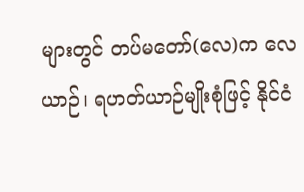များတွင် တပ်မတော်(လေ)က လေယာဉ်၊ ရဟတ်ယာဉ်မျိုးစုံဖြင့် နိုင်ငံ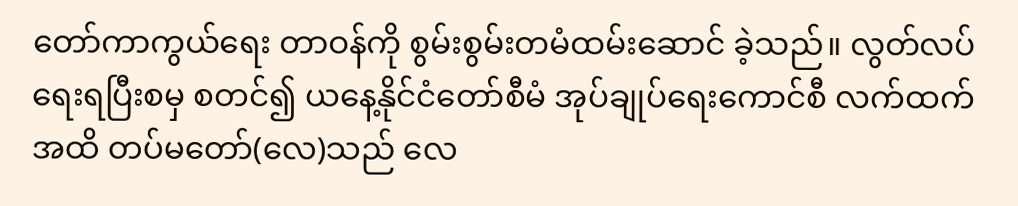တော်ကာကွယ်ရေး တာဝန်ကို စွမ်းစွမ်းတမံထမ်းဆောင် ခဲ့သည်။ လွတ်လပ်ရေးရပြီးစမှ စတင်၍ ယနေ့နိုင်ငံတော်စီမံ အုပ်ချုပ်ရေးကောင်စီ လက်ထက်အထိ တပ်မတော်(လေ)သည် လေ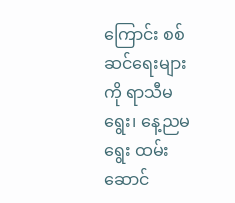ကြောင်း စစ်ဆင်ရေးများကို ရာသီမရွေး၊ နေ့ညမရွေး ထမ်းဆောင်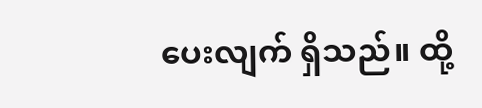ပေးလျက် ရှိသည်။ ထို့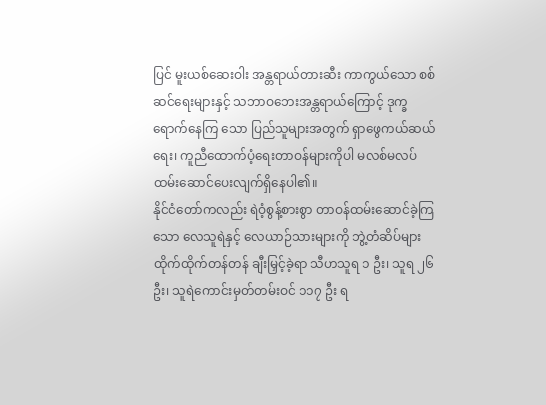ပြင် မူးယစ်ဆေးဝါး အန္တရာယ်တားဆီး ကာကွယ်သော စစ်ဆင်ရေးများနှင့် သဘာဝဘေးအန္တရာယ်ကြောင့် ဒုက္ခရောက်နေကြ သော ပြည်သူများအတွက် ရှာဖွေကယ်ဆယ်ရေး၊ ကူညီထောက်ပံ့ရေးတာဝန်များကိုပါ မလစ်မလပ် ထမ်းဆောင်ပေးလျက်ရှိနေပါ၏။
နိုင်ငံတော်ကလည်း ရဲဝံ့စွန့်စားစွာ တာဝန်ထမ်းဆောင်ခဲ့ကြသော လေသူရဲနှင့် လေယာဉ်သားများကို ဘွဲ့တံဆိပ်များ ထိုက်ထိုက်တန်တန် ချီးမြှင့်ခဲ့ရာ သီဟသူရ ၁ ဦး၊ သူရ ၂၆ ဦး၊ သူရဲကောင်းမှတ်တမ်းဝင် ၁၁၇ ဦး ရ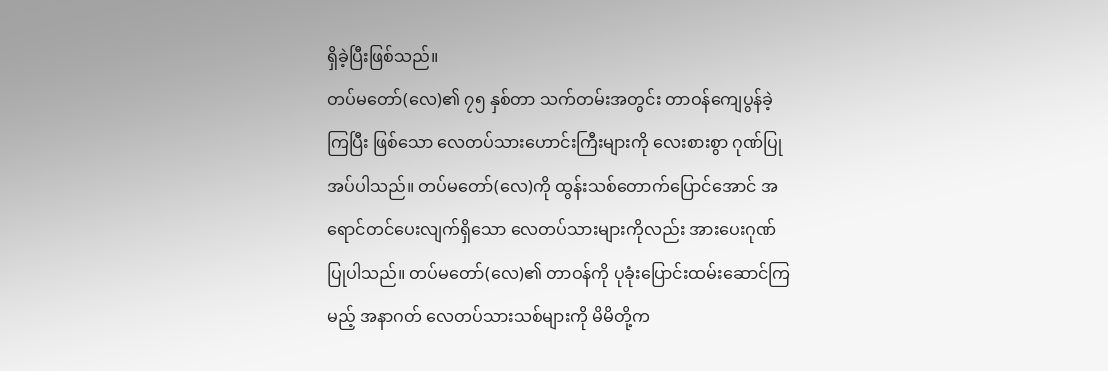ရှိခဲ့ပြီးဖြစ်သည်။
တပ်မတော်(လေ)၏ ၇၅ နှစ်တာ သက်တမ်းအတွင်း တာဝန်ကျေပွန်ခဲ့ကြပြီး ဖြစ်သော လေတပ်သားဟောင်းကြီးများကို လေးစားစွာ ဂုဏ်ပြုအပ်ပါသည်။ တပ်မတော်(လေ)ကို ထွန်းသစ်တောက်ပြောင်အောင် အရောင်တင်ပေးလျက်ရှိသော လေတပ်သားများကိုလည်း အားပေးဂုဏ်ပြုပါသည်။ တပ်မတော်(လေ)၏ တာဝန်ကို ပုခုံးပြောင်းထမ်းဆောင်ကြမည့် အနာဂတ် လေတပ်သားသစ်များကို မိမိတို့က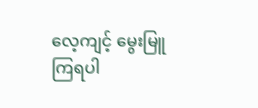လေ့ကျင့် မွေးမြူကြရပါ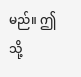မည်။ ဤသို့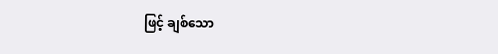ဖြင့် ချစ်သော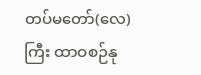တပ်မတော်(လေ)ကြီး ထာဝစဉ်နု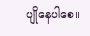ပျိုနေပါစေ။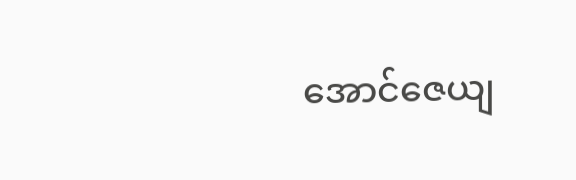အောင်ဇေယျ